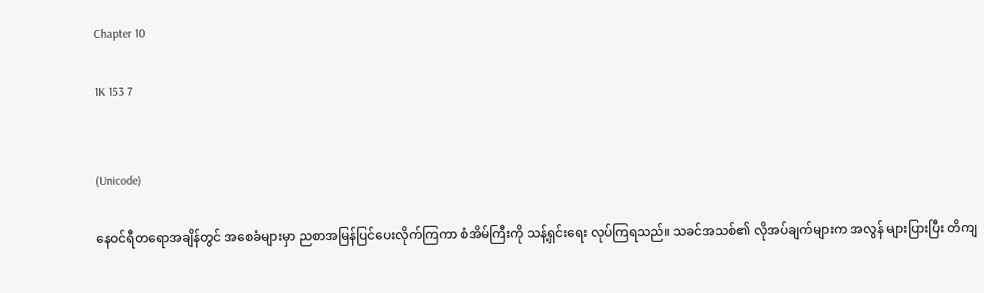Chapter 10

1K 153 7


(Unicode)

နေဝင်ရီတရောအချိန်တွင် အစေခံများမှာ ညစာအမြန်ပြင်ပေးလိုက်ကြကာ စံအိမ်ကြီးကို သန့်ရှင်းရေး လုပ်ကြရသည်။ သခင်အသစ်၏ လိုအပ်ချက်များက အလွန် များပြားပြီး တိကျ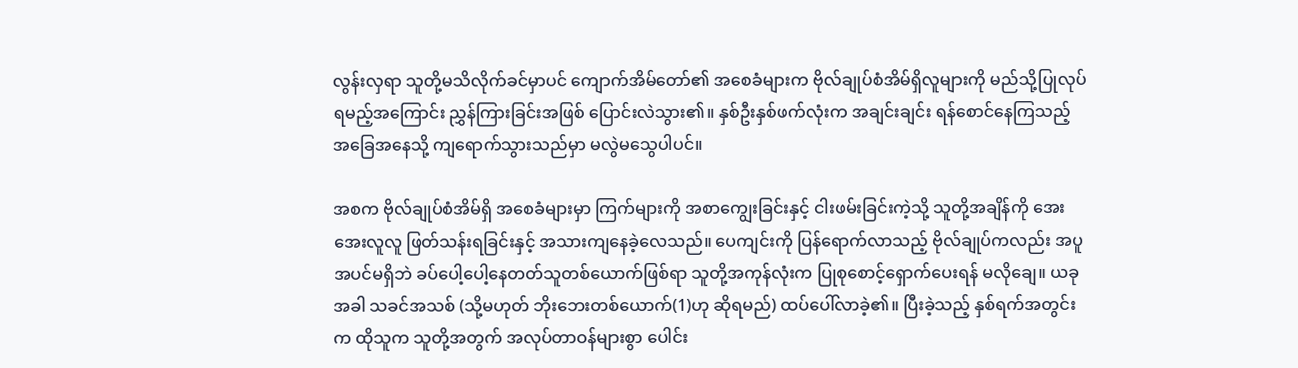လွန်းလှရာ သူတို့မသိလိုက်ခင်မှာပင် ကျောက်အိမ်တော်၏ အစေခံများက ဗိုလ်ချုပ်စံအိမ်ရှိလူများကို မည်သို့ပြုလုပ်ရမည့်အကြောင်း ညွှန်ကြားခြင်းအဖြစ် ပြောင်းလဲသွား၏။ နှစ်ဦးနှစ်ဖက်လုံးက အချင်းချင်း ရန်စောင်နေကြသည့် အခြေအနေသို့ ကျရောက်သွားသည်မှာ မလွဲမသွေပါပင်။

အစက ဗိုလ်ချုပ်စံအိမ်ရှိ အစေခံများမှာ ကြက်များကို အစာကျွေးခြင်းနှင့် ငါးဖမ်းခြင်းကဲ့သို့ သူတို့အချိန်ကို အေးအေးလူလူ ဖြတ်သန်းရခြင်းနှင့် အသားကျနေခဲ့လေသည်။ ပေကျင်းကို ပြန်‌ရောက်လာသည့် ဗိုလ်ချုပ်ကလည်း အပူအပင်မရှိဘဲ ခပ်ပေါ့ပေါ့နေတတ်သူတစ်ယောက်ဖြစ်ရာ သူတို့အကုန်လုံးက ပြုစုစောင့်ရှောက်ပေးရန် မလိုချေ။ ယခုအခါ သခင်အသစ် (သို့မဟုတ် ဘိုးဘေးတစ်ယောက်(1)ဟု ဆိုရမည်) ထပ်ပေါ်လာခဲ့၏။ ပြီးခဲ့သည့် နှစ်ရက်အတွင်းက ထိုသူက သူတို့အတွက် အလုပ်တာဝန်များစွာ ပေါင်း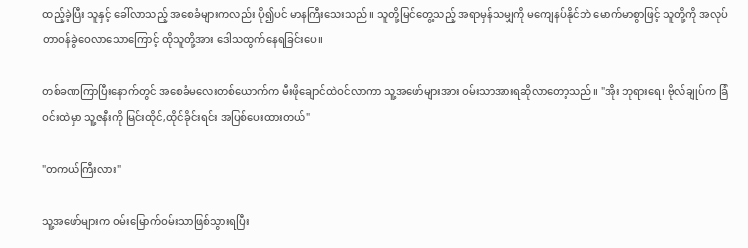ထည့်ခဲ့ပြီး သူနှင့် ခေါ်လာသည့် အစေခံများကလည်း ပို၍ပင် မာနကြီးသေးသည်။ သူတို့မြင်တွေ့သည့် အရာမှန်သမျှကို မကျေနပ်နိုင်ဘဲ မောက်မာစွာဖြင့် သူတို့ကို အလုပ်တာဝန်ခွဲဝေလာသောကြောင့် ထိုသူတို့အား ဒေါသထွက်နေရခြင်းပေ။

တစ်ခဏကြာပြီးနောက်တွင် အစေခံမလေးတစ်ယောက်က မီးဖိုချောင်ထဲဝင်လာကာ သူ့အဖော်များအား ဝမ်းသာအားရဆိုလာတော့သည်။ "အိုး ဘုရားရေ၊ ဗိုလ်ချုပ်က ခြံဝင်းထဲမှာ သူ့ဇနီးကို မြင်းထိုင်,ထိုင်ခိုင်းရင်း အပြစ်ပေးထားတယ်"

"တကယ်ကြီးလား"

သူ့အဖော်များက ဝမ်းမြောက်ဝမ်းသာဖြစ်သွားရပြီး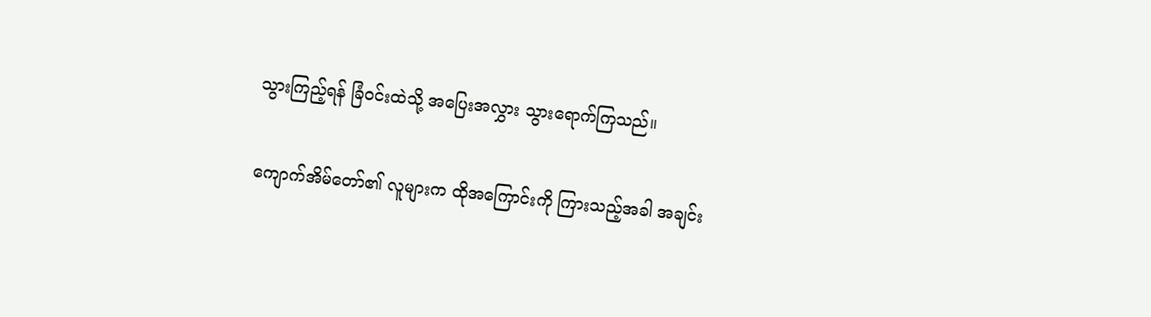သွားကြည့်ရန် ခြံဝင်းထဲသို့ အပြေးအလွှား သွားရောက်ကြသည်။

ကျောက်အိမ်တော်၏ လူများက ထိုအကြောင်းကို ကြားသည့်အခါ အချင်း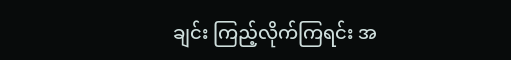ချင်း ကြည့်လိုက်ကြရင်း အ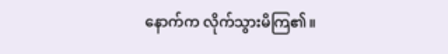နောက်က လိုက်သွားမိကြ၏။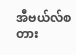အီဗယ်လ်စတား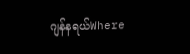ဂျန်နရယ်Where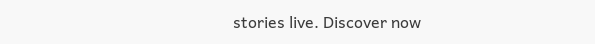stories live. Discover now